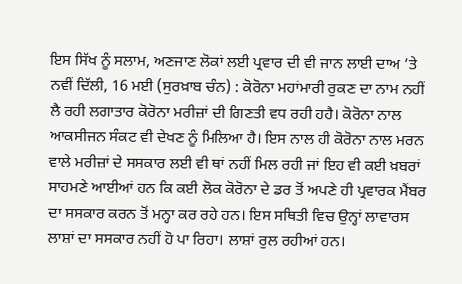ਇਸ ਸਿੱਖ ਨੂੰ ਸਲਾਮ, ਅਣਜਾਣ ਲੋਕਾਂ ਲਈ ਪ੍ਰਵਾਰ ਦੀ ਵੀ ਜਾਨ ਲਾਈ ਦਾਅ ’ਤੇ
ਨਵੀਂ ਦਿੱਲੀ, 16 ਮਈ (ਸੁਰਖ਼ਾਬ ਚੰਨ) : ਕੋਰੋਨਾ ਮਹਾਂਮਾਰੀ ਰੁਕਣ ਦਾ ਨਾਮ ਨਹੀਂ ਲੈ ਰਹੀ ਲਗਾਤਾਰ ਕੋਰੋਨਾ ਮਰੀਜ਼ਾਂ ਦੀ ਗਿਣਤੀ ਵਧ ਰਹੀ ਹਹੈ। ਕੋਰੋਨਾ ਨਾਲ ਆਕਸੀਜਨ ਸੰਕਟ ਵੀ ਦੇਖਣ ਨੂੰ ਮਿਲਿਆ ਹੈ। ਇਸ ਨਾਲ ਹੀ ਕੋਰੋਨਾ ਨਾਲ ਮਰਨ ਵਾਲੇ ਮਰੀਜ਼ਾਂ ਦੇ ਸਸਕਾਰ ਲਈ ਵੀ ਥਾਂ ਨਹੀਂ ਮਿਲ ਰਹੀ ਜਾਂ ਇਹ ਵੀ ਕਈ ਖ਼ਬਰਾਂ ਸਾਹਮਣੇ ਆਈਆਂ ਹਨ ਕਿ ਕਈ ਲੋਕ ਕੋਰੋਨਾ ਦੇ ਡਰ ਤੋਂ ਅਪਣੇ ਹੀ ਪ੍ਰਵਾਰਕ ਮੈਂਬਰ ਦਾ ਸਸਕਾਰ ਕਰਨ ਤੋਂ ਮਨ੍ਹਾ ਕਰ ਰਹੇ ਹਨ। ਇਸ ਸਥਿਤੀ ਵਿਚ ਉਨ੍ਹਾਂ ਲਾਵਾਰਸ ਲਾਸ਼ਾਂ ਦਾ ਸਸਕਾਰ ਨਹੀਂ ਹੋ ਪਾ ਰਿਹਾ। ਲਾਸ਼ਾਂ ਰੁਲ ਰਹੀਆਂ ਹਨ।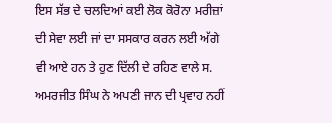ਇਸ ਸੱਭ ਦੇ ਚਲਦਿਆਂ ਕਈ ਲੋਕ ਕੋਰੋਨਾ ਮਰੀਜ਼ਾਂ ਦੀ ਸੇਵਾ ਲਈ ਜਾਂ ਦਾ ਸਸਕਾਰ ਕਰਨ ਲਈ ਅੱਗੇ ਵੀ ਆਏ ਹਨ ਤੇ ਹੁਣ ਦਿੱਲੀ ਦੇ ਰਹਿਣ ਵਾਲੇ ਸ. ਅਮਰਜੀਤ ਸਿੰਘ ਨੇ ਅਪਣੀ ਜਾਨ ਦੀ ਪ੍ਰਵਾਹ ਨਹੀਂ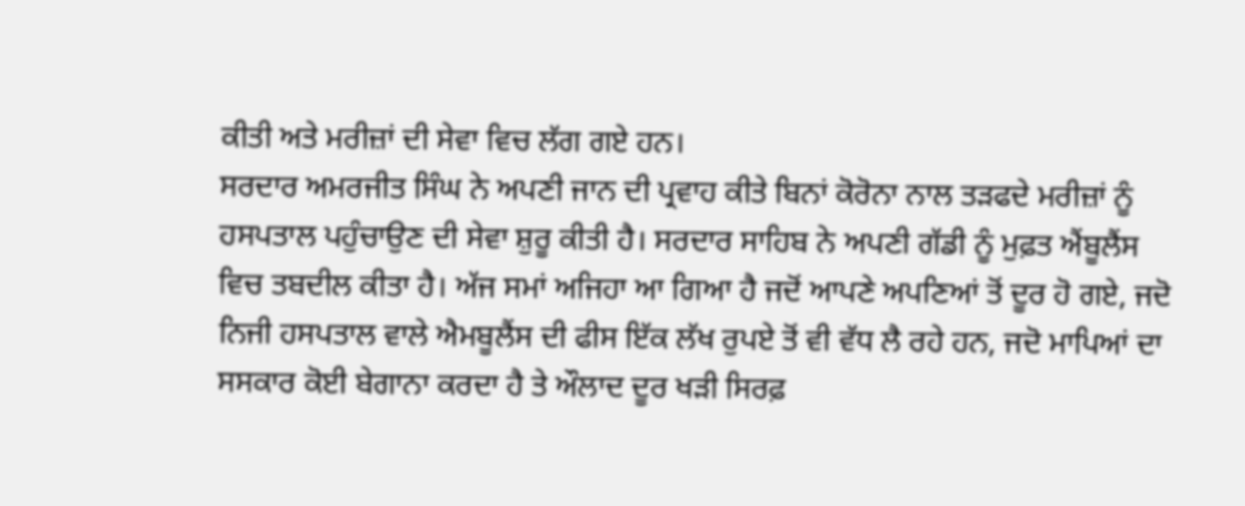ਕੀਤੀ ਅਤੇ ਮਰੀਜ਼ਾਂ ਦੀ ਸੇਵਾ ਵਿਚ ਲੱਗ ਗਏ ਹਨ।
ਸਰਦਾਰ ਅਮਰਜੀਤ ਸਿੰਘ ਨੇ ਅਪਣੀ ਜਾਨ ਦੀ ਪ੍ਰਵਾਹ ਕੀਤੇ ਬਿਨਾਂ ਕੋਰੋਨਾ ਨਾਲ ਤੜਫਦੇ ਮਰੀਜ਼ਾਂ ਨੂੰ ਹਸਪਤਾਲ ਪਹੁੰਚਾਉਣ ਦੀ ਸੇਵਾ ਸ਼ੁਰੂ ਕੀਤੀ ਹੈ। ਸਰਦਾਰ ਸਾਹਿਬ ਨੇ ਅਪਣੀ ਗੱਡੀ ਨੂੰ ਮੁਫ਼ਤ ਐਂਬੂਲੈਂਸ ਵਿਚ ਤਬਦੀਲ ਕੀਤਾ ਹੈ। ਅੱਜ ਸਮਾਂ ਅਜਿਹਾ ਆ ਗਿਆ ਹੈ ਜਦੋਂ ਆਪਣੇ ਅਪਣਿਆਂ ਤੋਂ ਦੂਰ ਹੋ ਗਏ, ਜਦੋ ਨਿਜੀ ਹਸਪਤਾਲ ਵਾਲੇ ਐਮਬੂਲੈਂਸ ਦੀ ਫੀਸ ਇੱਕ ਲੱਖ ਰੁਪਏ ਤੋਂ ਵੀ ਵੱਧ ਲੈ ਰਹੇ ਹਨ, ਜਦੋ ਮਾਪਿਆਂ ਦਾ ਸਸਕਾਰ ਕੋਈ ਬੇਗਾਨਾ ਕਰਦਾ ਹੈ ਤੇ ਔਲਾਦ ਦੂਰ ਖੜੀ ਸਿਰਫ਼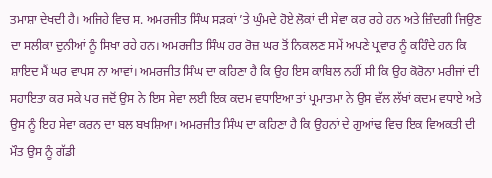ਤਮਾਸ਼ਾ ਦੇਖਦੀ ਹੈ। ਅਜਿਹੇ ਵਿਚ ਸ. ਅਮਰਜੀਤ ਸਿੰਘ ਸੜਕਾਂ ’ਤੇ ਘੁੰਮਦੇ ਹੋਏ ਲੋਕਾਂ ਦੀ ਸੇਵਾ ਕਰ ਰਹੇ ਹਨ ਅਤੇ ਜ਼ਿੰਦਗੀ ਜਿਉਣ ਦਾ ਸਲੀਕਾ ਦੁਨੀਆਂ ਨੂੰ ਸਿਖਾ ਰਹੇ ਹਨ। ਅਮਰਜੀਤ ਸਿੰਘ ਹਰ ਰੋਜ਼ ਘਰ ਤੋਂ ਨਿਕਲਣ ਸਮੇਂ ਅਪਣੇ ਪ੍ਰਵਾਰ ਨੂੰ ਕਹਿੰਦੇ ਹਨ ਕਿ ਸ਼ਾਇਦ ਮੈਂ ਘਰ ਵਾਪਸ ਨਾ ਆਵਾਂ। ਅਮਰਜੀਤ ਸਿੰਘ ਦਾ ਕਹਿਣਾ ਹੈ ਕਿ ਉਹ ਇਸ ਕਾਬਿਲ ਨਹੀਂ ਸੀ ਕਿ ਉਹ ਕੋਰੋਨਾ ਮਰੀਜਾਂ ਦੀ ਸਹਾਇਤਾ ਕਰ ਸਕੇ ਪਰ ਜਦੋਂ ਉਸ ਨੇ ਇਸ ਸੇਵਾ ਲਈ ਇਕ ਕਦਮ ਵਧਾਇਆ ਤਾਂ ਪ੍ਰਮਾਤਮਾ ਨੇ ਉਸ ਵੱਲ ਲੱਖਾਂ ਕਦਮ ਵਧਾਏ ਅਤੇ ਉਸ ਨੂੰ ਇਹ ਸੇਵਾ ਕਰਨ ਦਾ ਬਲ ਬਖਸ਼ਿਆ। ਅਮਰਜੀਤ ਸਿੰਘ ਦਾ ਕਹਿਣਾ ਹੈ ਕਿ ਉਹਨਾਂ ਦੇ ਗੁਆਂਢ ਵਿਚ ਇਕ ਵਿਅਕਤੀ ਦੀ ਮੌਤ ਉਸ ਨੂੰ ਗੱਡੀ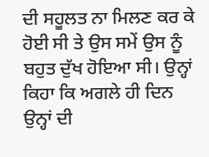ਦੀ ਸਹੂਲਤ ਨਾ ਮਿਲਣ ਕਰ ਕੇ ਹੋਈ ਸੀ ਤੇ ਉਸ ਸਮੇਂ ਉਸ ਨੂੰ ਬਹੁਤ ਦੁੱਖ ਹੋਇਆ ਸੀ। ਉਨ੍ਹਾਂ ਕਿਹਾ ਕਿ ਅਗਲੇ ਹੀ ਦਿਨ ਉਨ੍ਹਾਂ ਦੀ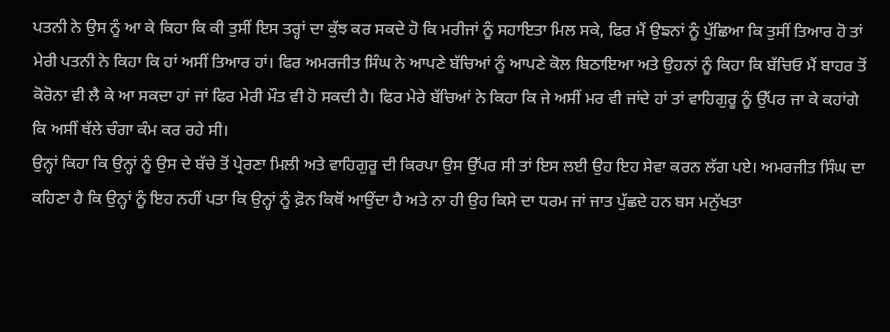ਪਤਨੀ ਨੇ ਉਸ ਨੂੰ ਆ ਕੇ ਕਿਹਾ ਕਿ ਕੀ ਤੁਸੀਂ ਇਸ ਤਰ੍ਹਾਂ ਦਾ ਕੁੱਝ ਕਰ ਸਕਦੇ ਹੋ ਕਿ ਮਰੀਜਾਂ ਨੂੰ ਸਹਾਇਤਾ ਮਿਲ ਸਕੇ, ਫਿਰ ਮੈਂ ਉਙਨਾਂ ਨੂੰ ਪੁੱਛਿਆ ਕਿ ਤੁਸੀਂ ਤਿਆਰ ਹੋ ਤਾਂ ਮੇਰੀ ਪਤਨੀ ਨੇ ਕਿਹਾ ਕਿ ਹਾਂ ਅਸੀਂ ਤਿਆਰ ਹਾਂ। ਫਿਰ ਅਮਰਜੀਤ ਸਿੰਘ ਨੇ ਆਪਣੇ ਬੱਚਿਆਂ ਨੂੰ ਆਪਣੇ ਕੋਲ ਬਿਠਾਇਆ ਅਤੇ ਉਹਨਾਂ ਨੂੰ ਕਿਹਾ ਕਿ ਬੱਚਿਓ ਮੈਂ ਬਾਹਰ ਤੋਂ ਕੋਰੋਨਾ ਵੀ ਲੈ ਕੇ ਆ ਸਕਦਾ ਹਾਂ ਜਾਂ ਫਿਰ ਮੇਰੀ ਮੌਤ ਵੀ ਹੋ ਸਕਦੀ ਹੈ। ਫਿਰ ਮੇਰੇ ਬੱਚਿਆਂ ਨੇ ਕਿਹਾ ਕਿ ਜੇ ਅਸੀਂ ਮਰ ਵੀ ਜਾਂਦੇ ਹਾਂ ਤਾਂ ਵਾਹਿਗੁਰੂ ਨੂੰ ਉੱਪਰ ਜਾ ਕੇ ਕਹਾਂਗੇ ਕਿ ਅਸੀਂ ਥੱਲੇ ਚੰਗਾ ਕੰਮ ਕਰ ਰਹੇ ਸੀ।
ਉਨ੍ਹਾਂ ਕਿਹਾ ਕਿ ਉਨ੍ਹਾਂ ਨੂੰ ਉਸ ਦੇ ਬੱਚੇ ਤੋਂ ਪ੍ਰੇਰਣਾ ਮਿਲੀ ਅਤੇ ਵਾਹਿਗੁਰੂ ਦੀ ਕਿਰਪਾ ਉਸ ਉੱਪਰ ਸੀ ਤਾਂ ਇਸ ਲਈ ਉਹ ਇਹ ਸੇਵਾ ਕਰਨ ਲੱਗ ਪਏ। ਅਮਰਜੀਤ ਸਿੰਘ ਦਾ ਕਹਿਣਾ ਹੈ ਕਿ ਉਨ੍ਹਾਂ ਨੂੰ ਇਹ ਨਹੀਂ ਪਤਾ ਕਿ ਉਨ੍ਹਾਂ ਨੂੰ ਫ਼ੋਨ ਕਿਥੋਂ ਆਉਂਦਾ ਹੈ ਅਤੇ ਨਾ ਹੀ ਉਹ ਕਿਸੇ ਦਾ ਧਰਮ ਜਾਂ ਜਾਤ ਪੁੱਛਦੇ ਹਨ ਬਸ ਮਨੁੱਖਤਾ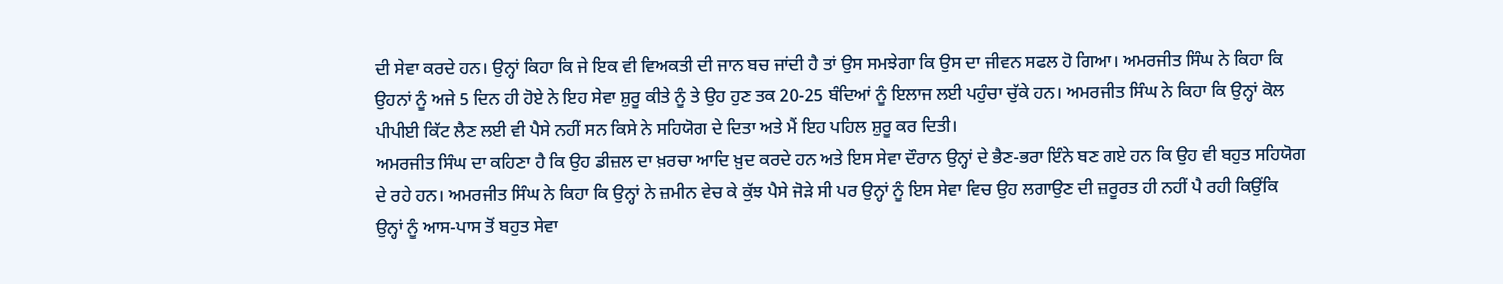ਦੀ ਸੇਵਾ ਕਰਦੇ ਹਨ। ਉਨ੍ਹਾਂ ਕਿਹਾ ਕਿ ਜੇ ਇਕ ਵੀ ਵਿਅਕਤੀ ਦੀ ਜਾਨ ਬਚ ਜਾਂਦੀ ਹੈ ਤਾਂ ਉਸ ਸਮਝੇਗਾ ਕਿ ਉਸ ਦਾ ਜੀਵਨ ਸਫਲ ਹੋ ਗਿਆ। ਅਮਰਜੀਤ ਸਿੰਘ ਨੇ ਕਿਹਾ ਕਿ ਉਹਨਾਂ ਨੂੰ ਅਜੇ 5 ਦਿਨ ਹੀ ਹੋਏ ਨੇ ਇਹ ਸੇਵਾ ਸ਼ੁਰੂ ਕੀਤੇ ਨੂੰ ਤੇ ਉਹ ਹੁਣ ਤਕ 20-25 ਬੰਦਿਆਂ ਨੂੰ ਇਲਾਜ ਲਈ ਪਹੁੰਚਾ ਚੁੱਕੇ ਹਨ। ਅਮਰਜੀਤ ਸਿੰਘ ਨੇ ਕਿਹਾ ਕਿ ਉਨ੍ਹਾਂ ਕੋਲ ਪੀਪੀਈ ਕਿੱਟ ਲੈਣ ਲਈ ਵੀ ਪੈਸੇ ਨਹੀਂ ਸਨ ਕਿਸੇ ਨੇ ਸਹਿਯੋਗ ਦੇ ਦਿਤਾ ਅਤੇ ਮੈਂ ਇਹ ਪਹਿਲ ਸ਼ੁਰੂ ਕਰ ਦਿਤੀ।
ਅਮਰਜੀਤ ਸਿੰਘ ਦਾ ਕਹਿਣਾ ਹੈ ਕਿ ਉਹ ਡੀਜ਼ਲ ਦਾ ਖ਼ਰਚਾ ਆਦਿ ਖ਼ੁਦ ਕਰਦੇ ਹਨ ਅਤੇ ਇਸ ਸੇਵਾ ਦੌਰਾਨ ਉਨ੍ਹਾਂ ਦੇ ਭੈਣ-ਭਰਾ ਇੰਨੇ ਬਣ ਗਏ ਹਨ ਕਿ ਉਹ ਵੀ ਬਹੁਤ ਸਹਿਯੋਗ ਦੇ ਰਹੇ ਹਨ। ਅਮਰਜੀਤ ਸਿੰਘ ਨੇ ਕਿਹਾ ਕਿ ਉਨ੍ਹਾਂ ਨੇ ਜ਼ਮੀਨ ਵੇਚ ਕੇ ਕੁੱਝ ਪੈਸੇ ਜੋੜੇ ਸੀ ਪਰ ਉਨ੍ਹਾਂ ਨੂੰ ਇਸ ਸੇਵਾ ਵਿਚ ਉਹ ਲਗਾਉਣ ਦੀ ਜ਼ਰੂਰਤ ਹੀ ਨਹੀਂ ਪੈ ਰਹੀ ਕਿਉਂਕਿ ਉਨ੍ਹਾਂ ਨੂੰ ਆਸ-ਪਾਸ ਤੋਂ ਬਹੁਤ ਸੇਵਾ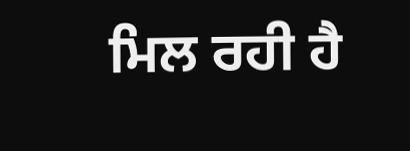ਮਿਲ ਰਹੀ ਹੈ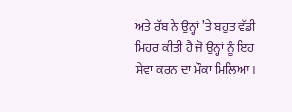ਅਤੇ ਰੱਬ ਨੇ ਉਨ੍ਹਾਂ ’ਤੇ ਬਹੁਤ ਵੱਡੀ ਮਿਹਰ ਕੀਤੀ ਹੈ ਜੋ ਉਨ੍ਹਾਂ ਨੂੰ ਇਹ ਸੇਵਾ ਕਰਨ ਦਾ ਮੌਕਾ ਮਿਲਿਆ।